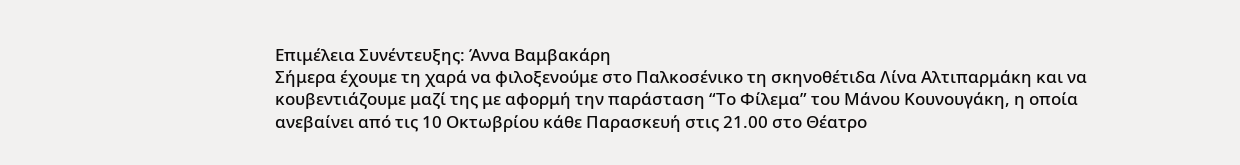Επιμέλεια Συνέντευξης: Άννα Βαμβακάρη
Σήμερα έχουμε τη χαρά να φιλοξενούμε στο Παλκοσένικο τη σκηνοθέτιδα Λίνα Αλτιπαρμάκη και να κουβεντιάζουμε μαζί της με αφορμή την παράσταση “Το Φίλεμα” του Μάνου Κουνουγάκη, η οποία ανεβαίνει από τις 10 Οκτωβρίου κάθε Παρασκευή στις 21.00 στο Θέατρο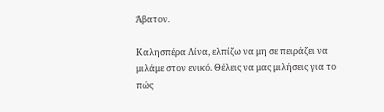Άβατον.

Καλησπέρα Λίνα, ελπίζω να μη σε πειράζει να μιλάμε στον ενικό. Θέλεις να μας μιλήσεις για το πώς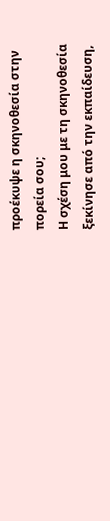προέκυψε η σκηνοθεσία στην πορεία σου;
Η σχέση μου με τη σκηνοθεσία ξεκίνησε από την εκπαίδευση,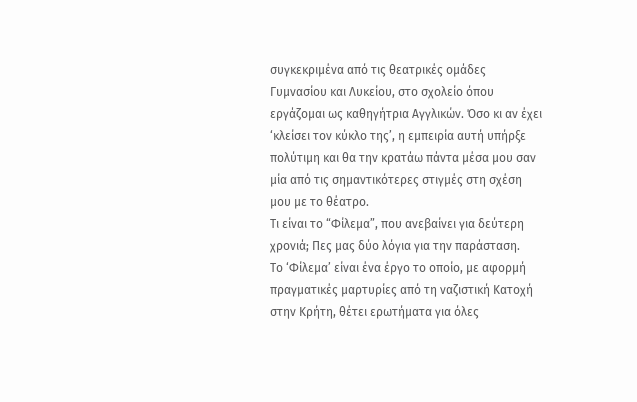συγκεκριμένα από τις θεατρικές ομάδες Γυμνασίου και Λυκείου, στο σχολείο όπου εργάζομαι ως καθηγήτρια Αγγλικών. Όσο κι αν έχει ‘κλείσει τον κύκλο της’, η εμπειρία αυτή υπήρξε πολύτιμη και θα την κρατάω πάντα μέσα μου σαν μία από τις σημαντικότερες στιγμές στη σχέση μου με το θέατρο.
Τι είναι το “Φίλεμα”, που ανεβαίνει για δεύτερη χρονιά; Πες μας δύο λόγια για την παράσταση.
Το ‘Φίλεμα’ είναι ένα έργο το οποίο, με αφορμή πραγματικές μαρτυρίες από τη ναζιστική Κατοχή στην Κρήτη, θέτει ερωτήματα για όλες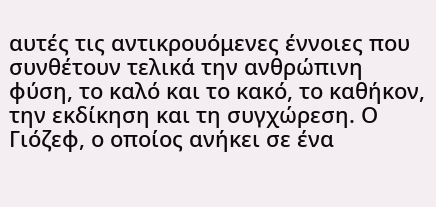αυτές τις αντικρουόμενες έννοιες που συνθέτουν τελικά την ανθρώπινη φύση, το καλό και το κακό, το καθήκον, την εκδίκηση και τη συγχώρεση. Ο Γιόζεφ, ο οποίος ανήκει σε ένα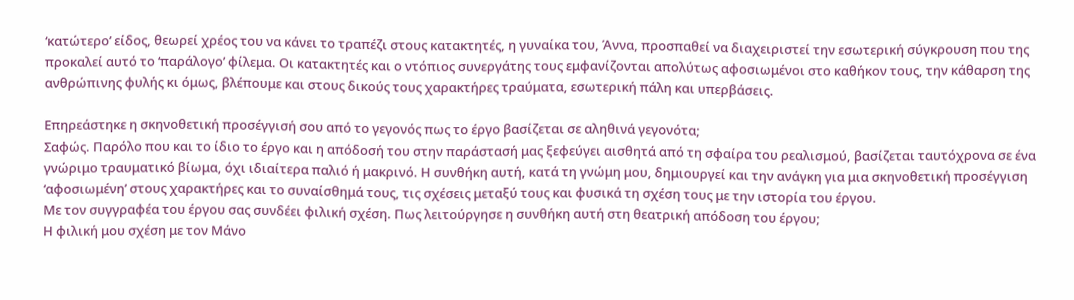‘κατώτερο’ είδος, θεωρεί χρέος του να κάνει το τραπέζι στους κατακτητές, η γυναίκα του, Άννα, προσπαθεί να διαχειριστεί την εσωτερική σύγκρουση που της προκαλεί αυτό το ‘παράλογο’ φίλεμα. Οι κατακτητές και ο ντόπιος συνεργάτης τους εμφανίζονται απολύτως αφοσιωμένοι στο καθήκον τους, την κάθαρση της ανθρώπινης φυλής κι όμως, βλέπουμε και στους δικούς τους χαρακτήρες τραύματα, εσωτερική πάλη και υπερβάσεις.

Επηρεάστηκε η σκηνοθετική προσέγγισή σου από το γεγονός πως το έργο βασίζεται σε αληθινά γεγονότα;
Σαφώς. Παρόλο που και το ίδιο το έργο και η απόδοσή του στην παράστασή μας ξεφεύγει αισθητά από τη σφαίρα του ρεαλισμού, βασίζεται ταυτόχρονα σε ένα γνώριμο τραυματικό βίωμα, όχι ιδιαίτερα παλιό ή μακρινό. Η συνθήκη αυτή, κατά τη γνώμη μου, δημιουργεί και την ανάγκη για μια σκηνοθετική προσέγγιση ‘αφοσιωμένη’ στους χαρακτήρες και το συναίσθημά τους, τις σχέσεις μεταξύ τους και φυσικά τη σχέση τους με την ιστορία του έργου.
Με τον συγγραφέα του έργου σας συνδέει φιλική σχέση. Πως λειτούργησε η συνθήκη αυτή στη θεατρική απόδοση του έργου;
Η φιλική μου σχέση με τον Μάνο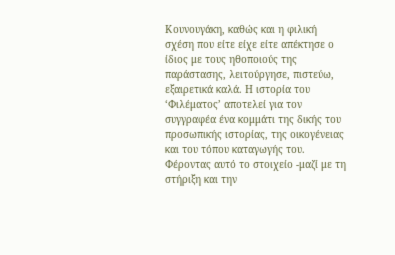Κουνουγάκη, καθώς και η φιλική σχέση που είτε είχε είτε απέκτησε ο ίδιος με τους ηθοποιούς της παράστασης, λειτούργησε, πιστεύω, εξαιρετικά καλά. Η ιστορία του ‘Φιλέματος’ αποτελεί για τον συγγραφέα ένα κομμάτι της δικής του προσωπικής ιστορίας, της οικογένειας και του τόπου καταγωγής του. Φέροντας αυτό το στοιχείο -μαζί με τη στήριξη και την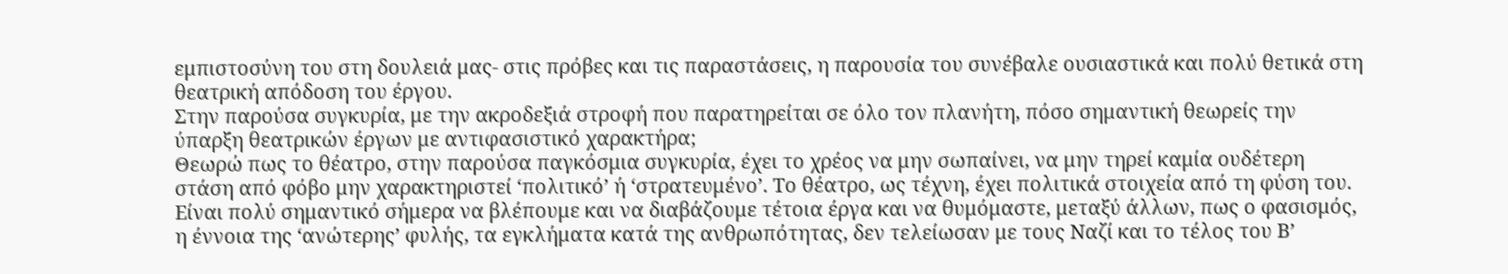εμπιστοσύνη του στη δουλειά μας- στις πρόβες και τις παραστάσεις, η παρουσία του συνέβαλε ουσιαστικά και πολύ θετικά στη θεατρική απόδοση του έργου.
Στην παρούσα συγκυρία, με την ακροδεξιά στροφή που παρατηρείται σε όλο τον πλανήτη, πόσο σημαντική θεωρείς την ύπαρξη θεατρικών έργων με αντιφασιστικό χαρακτήρα;
Θεωρώ πως το θέατρο, στην παρούσα παγκόσμια συγκυρία, έχει το χρέος να μην σωπαίνει, να μην τηρεί καμία ουδέτερη στάση από φόβο μην χαρακτηριστεί ‘πολιτικό’ ή ‘στρατευμένο’. Το θέατρο, ως τέχνη, έχει πολιτικά στοιχεία από τη φύση του. Είναι πολύ σημαντικό σήμερα να βλέπουμε και να διαβάζουμε τέτοια έργα και να θυμόμαστε, μεταξύ άλλων, πως ο φασισμός, η έννοια της ‘ανώτερης’ φυλής, τα εγκλήματα κατά της ανθρωπότητας, δεν τελείωσαν με τους Ναζί και το τέλος του Β’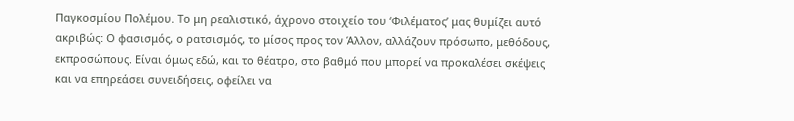Παγκοσμίου Πολέμου. Το μη ρεαλιστικό, άχρονο στοιχείο του ‘Φιλέματος’ μας θυμίζει αυτό ακριβώς: Ο φασισμός, ο ρατσισμός, το μίσος προς τον Άλλον, αλλάζουν πρόσωπο, μεθόδους, εκπροσώπους. Είναι όμως εδώ, και το θέατρο, στο βαθμό που μπορεί να προκαλέσει σκέψεις και να επηρεάσει συνειδήσεις, οφείλει να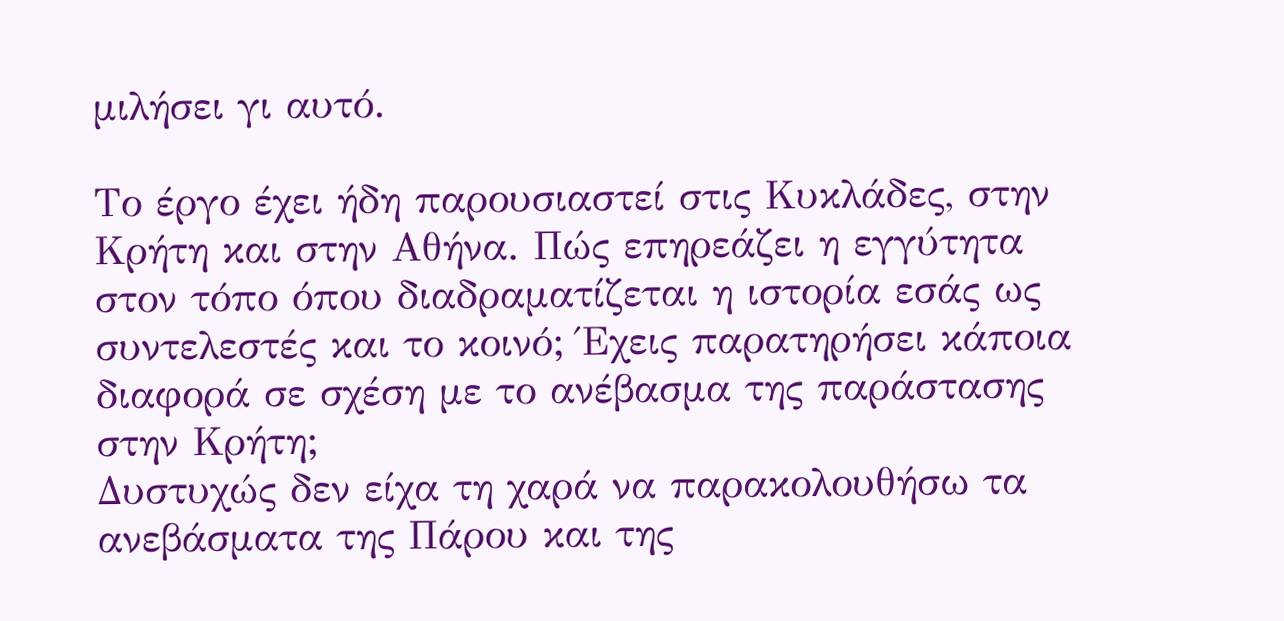μιλήσει γι αυτό.

Το έργο έχει ήδη παρουσιαστεί στις Κυκλάδες, στην Κρήτη και στην Αθήνα. Πώς επηρεάζει η εγγύτητα στον τόπο όπου διαδραματίζεται η ιστορία εσάς ως συντελεστές και το κοινό; Έχεις παρατηρήσει κάποια διαφορά σε σχέση με το ανέβασμα της παράστασης στην Κρήτη;
Δυστυχώς δεν είχα τη χαρά να παρακολουθήσω τα ανεβάσματα της Πάρου και της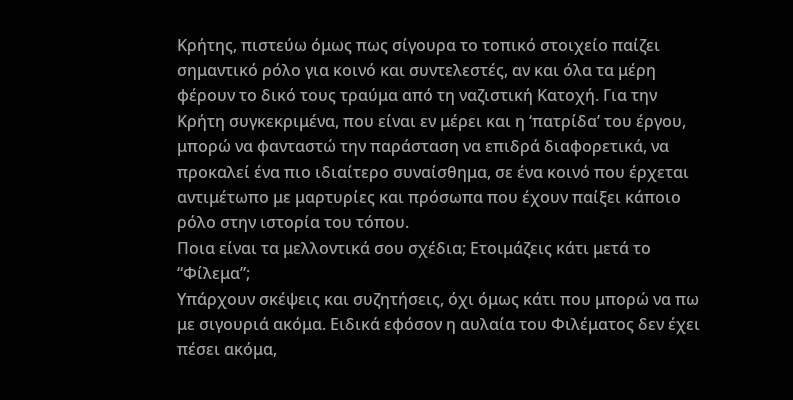Κρήτης, πιστεύω όμως πως σίγουρα το τοπικό στοιχείο παίζει σημαντικό ρόλο για κοινό και συντελεστές, αν και όλα τα μέρη φέρουν το δικό τους τραύμα από τη ναζιστική Κατοχή. Για την Κρήτη συγκεκριμένα, που είναι εν μέρει και η ‘πατρίδα’ του έργου, μπορώ να φανταστώ την παράσταση να επιδρά διαφορετικά, να προκαλεί ένα πιο ιδιαίτερο συναίσθημα, σε ένα κοινό που έρχεται αντιμέτωπο με μαρτυρίες και πρόσωπα που έχουν παίξει κάποιο ρόλο στην ιστορία του τόπου.
Ποια είναι τα μελλοντικά σου σχέδια; Ετοιμάζεις κάτι μετά το “Φίλεμα”;
Υπάρχουν σκέψεις και συζητήσεις, όχι όμως κάτι που μπορώ να πω με σιγουριά ακόμα. Ειδικά εφόσον η αυλαία του Φιλέματος δεν έχει πέσει ακόμα,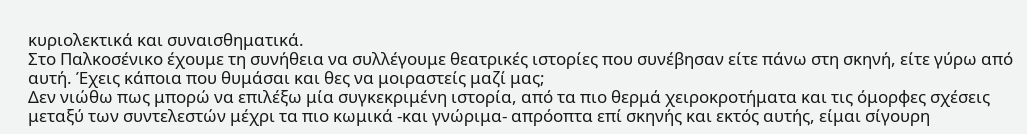κυριολεκτικά και συναισθηματικά.
Στο Παλκοσένικο έχουμε τη συνήθεια να συλλέγουμε θεατρικές ιστορίες που συνέβησαν είτε πάνω στη σκηνή, είτε γύρω από αυτή. Έχεις κάποια που θυμάσαι και θες να μοιραστείς μαζί μας;
Δεν νιώθω πως μπορώ να επιλέξω μία συγκεκριμένη ιστορία, από τα πιο θερμά χειροκροτήματα και τις όμορφες σχέσεις μεταξύ των συντελεστών μέχρι τα πιο κωμικά -και γνώριμα- απρόοπτα επί σκηνής και εκτός αυτής, είμαι σίγουρη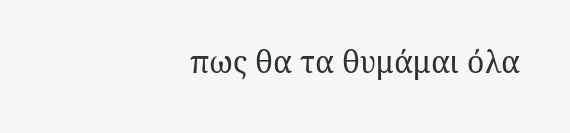πως θα τα θυμάμαι όλα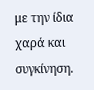με την ίδια χαρά και συγκίνηση.